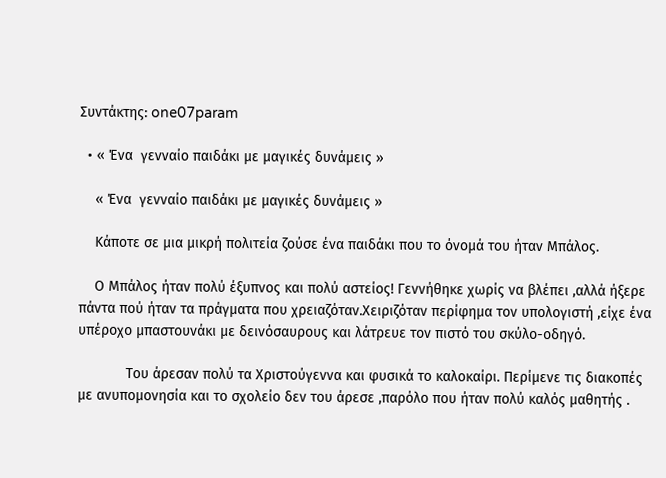Συντάκτης: one07param

  • « Ένα  γενναίο παιδάκι με μαγικές δυνάμεις »

    « Ένα  γενναίο παιδάκι με μαγικές δυνάμεις »

    Κάποτε σε μια μικρή πολιτεία ζούσε ένα παιδάκι που το όνομά του ήταν Μπάλος.

    Ο Μπάλος ήταν πολύ έξυπνος και πολύ αστείος! Γεννήθηκε χωρίς να βλέπει ,αλλά ήξερε πάντα πού ήταν τα πράγματα που χρειαζόταν.Χειριζόταν περίφημα τον υπολογιστή ,είχε ένα υπέροχο μπαστουνάκι με δεινόσαυρους και λάτρευε τον πιστό του σκύλο-οδηγό.

            Του άρεσαν πολύ τα Χριστούγεννα και φυσικά το καλοκαίρι. Περίμενε τις διακοπές με ανυπομονησία και το σχολείο δεν του άρεσε ,παρόλο που ήταν πολύ καλός μαθητής .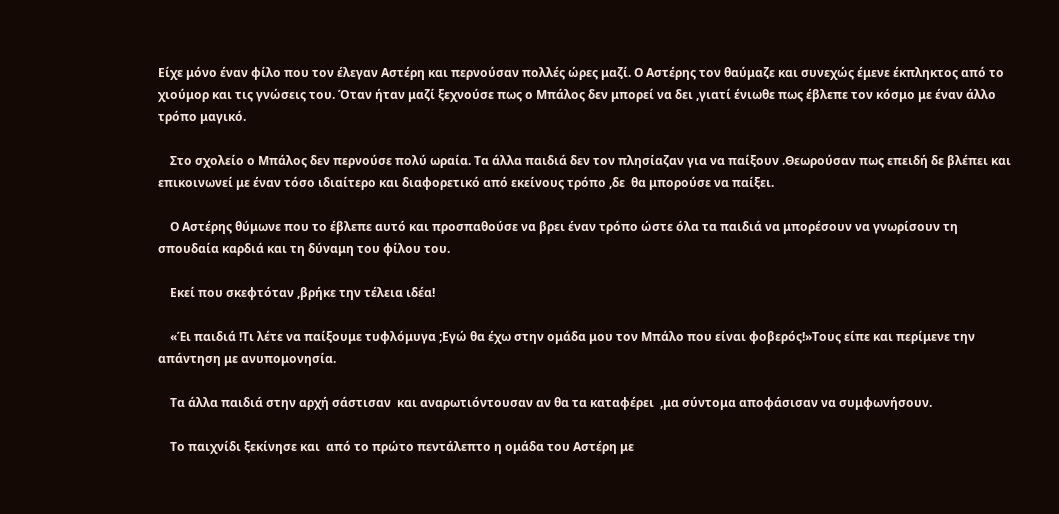Είχε μόνο έναν φίλο που τον έλεγαν Αστέρη και περνούσαν πολλές ώρες μαζί. Ο Αστέρης τον θαύμαζε και συνεχώς έμενε έκπληκτος από το χιούμορ και τις γνώσεις του. Όταν ήταν μαζί ξεχνούσε πως ο Μπάλος δεν μπορεί να δει ,γιατί ένιωθε πως έβλεπε τον κόσμο με έναν άλλο τρόπο μαγικό.

    Στο σχολείο ο Μπάλος δεν περνούσε πολύ ωραία. Τα άλλα παιδιά δεν τον πλησίαζαν για να παίξουν .Θεωρούσαν πως επειδή δε βλέπει και επικοινωνεί με έναν τόσο ιδιαίτερο και διαφορετικό από εκείνους τρόπο ,δε  θα μπορούσε να παίξει.

    Ο Αστέρης θύμωνε που το έβλεπε αυτό και προσπαθούσε να βρει έναν τρόπο ώστε όλα τα παιδιά να μπορέσουν να γνωρίσουν τη σπουδαία καρδιά και τη δύναμη του φίλου του.

    Εκεί που σκεφτόταν ,βρήκε την τέλεια ιδέα!

    «Έι παιδιά !Τι λέτε να παίξουμε τυφλόμυγα ;Εγώ θα έχω στην ομάδα μου τον Μπάλο που είναι φοβερός!»Τους είπε και περίμενε την απάντηση με ανυπομονησία.

    Τα άλλα παιδιά στην αρχή σάστισαν  και αναρωτιόντουσαν αν θα τα καταφέρει  ,μα σύντομα αποφάσισαν να συμφωνήσουν.

    Το παιχνίδι ξεκίνησε και  από το πρώτο πεντάλεπτο η ομάδα του Αστέρη με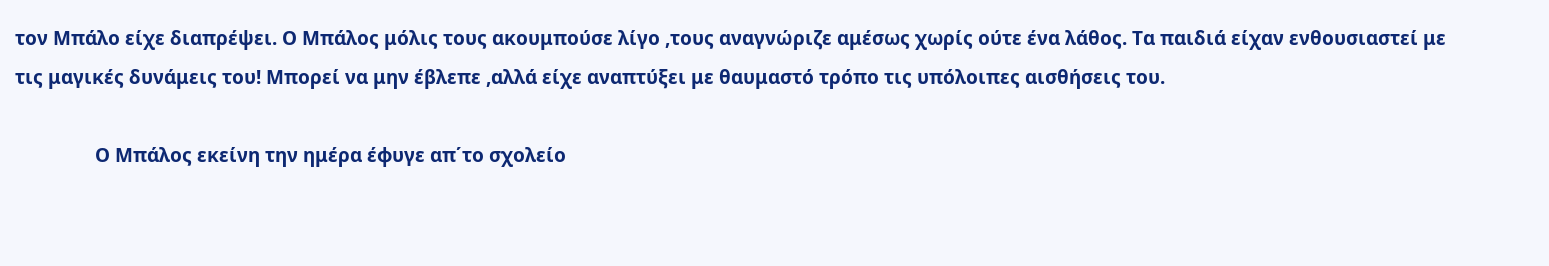τον Μπάλο είχε διαπρέψει. Ο Μπάλος μόλις τους ακουμπούσε λίγο ,τους αναγνώριζε αμέσως χωρίς ούτε ένα λάθος. Τα παιδιά είχαν ενθουσιαστεί με τις μαγικές δυνάμεις του! Μπορεί να μην έβλεπε ,αλλά είχε αναπτύξει με θαυμαστό τρόπο τις υπόλοιπες αισθήσεις του.

                Ο Μπάλος εκείνη την ημέρα έφυγε απ΄το σχολείο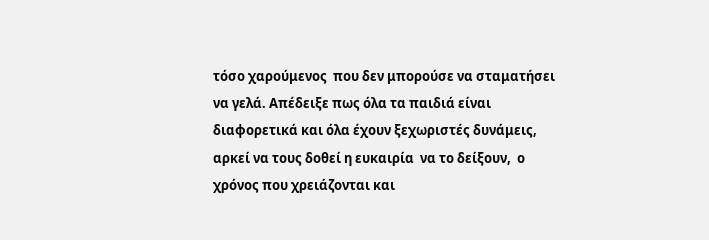τόσο χαρούμενος  που δεν μπορούσε να σταματήσει να γελά. Απέδειξε πως όλα τα παιδιά είναι διαφορετικά και όλα έχουν ξεχωριστές δυνάμεις, αρκεί να τους δοθεί η ευκαιρία  να το δείξουν,  ο χρόνος που χρειάζονται και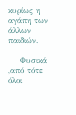κυρίως η αγάπη των άλλων παιδιών.

    Φυσικά ,από τότε όλοι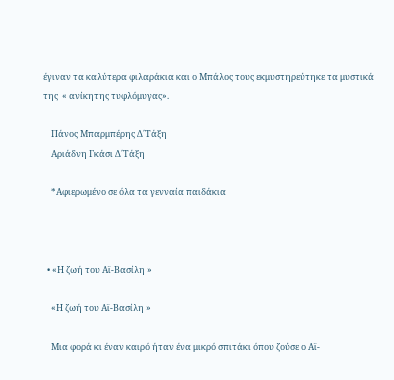έγιναν τα καλύτερα φιλαράκια και ο Μπάλος τους εκμυστηρεύτηκε τα μυστικά της  « ανίκητης τυφλόμυγας».

    Πάνος Μπαρμπέρης Δ΄Τάξη
    Αριάδνη Γκάσι Δ΄Τάξη

    *Αφιερωμένο σε όλα τα γενναία παιδάκια



  • «Η ζωή του Αϊ-Βασίλη »

    «Η ζωή του Αϊ-Βασίλη »

    Μια φορά κι έναν καιρό ήταν ένα μικρό σπιτάκι όπου ζούσε ο Αϊ-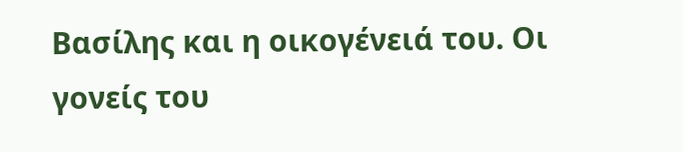Βασίλης και η οικογένειά του. Οι γονείς του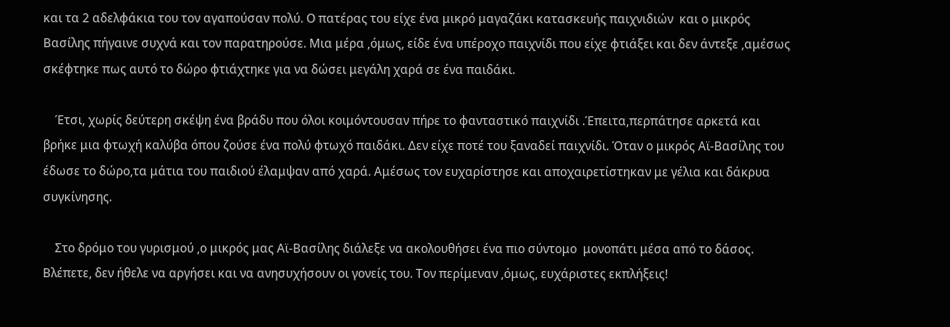και τα 2 αδελφάκια του τον αγαπούσαν πολύ. Ο πατέρας του είχε ένα μικρό μαγαζάκι κατασκευής παιχνιδιών  και ο μικρός Βασίλης πήγαινε συχνά και τον παρατηρούσε. Μια μέρα ,όμως, είδε ένα υπέροχο παιχνίδι που είχε φτιάξει και δεν άντεξε ,αμέσως σκέφτηκε πως αυτό το δώρο φτιάχτηκε για να δώσει μεγάλη χαρά σε ένα παιδάκι.

    Έτσι, χωρίς δεύτερη σκέψη ένα βράδυ που όλοι κοιμόντουσαν πήρε το φανταστικό παιχνίδι .Έπειτα,περπάτησε αρκετά και βρήκε μια φτωχή καλύβα όπου ζούσε ένα πολύ φτωχό παιδάκι. Δεν είχε ποτέ του ξαναδεί παιχνίδι. Όταν ο μικρός Αϊ-Βασίλης του έδωσε το δώρο,τα μάτια του παιδιού έλαμψαν από χαρά. Αμέσως τον ευχαρίστησε και αποχαιρετίστηκαν με γέλια και δάκρυα συγκίνησης.

    Στο δρόμο του γυρισμού ,ο μικρός μας Αϊ-Βασίλης διάλεξε να ακολουθήσει ένα πιο σύντομο  μονοπάτι μέσα από το δάσος. Βλέπετε, δεν ήθελε να αργήσει και να ανησυχήσουν οι γονείς του. Τον περίμεναν ,όμως, ευχάριστες εκπλήξεις!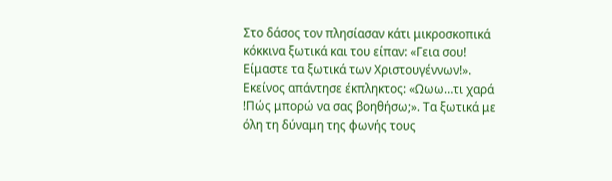Στο δάσος τον πλησίασαν κάτι μικροσκοπικά κόκκινα ξωτικά και του είπαν: «Γεια σου! Είμαστε τα ξωτικά των Χριστουγέννων!». Εκείνος απάντησε έκπληκτος: «Ωωω…τι χαρά !Πώς μπορώ να σας βοηθήσω;». Τα ξωτικά με όλη τη δύναμη της φωνής τους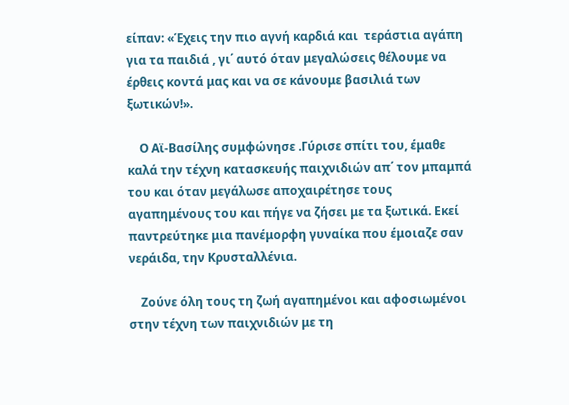είπαν: «Έχεις την πιο αγνή καρδιά και  τεράστια αγάπη για τα παιδιά , γι΄ αυτό όταν μεγαλώσεις θέλουμε να έρθεις κοντά μας και να σε κάνουμε βασιλιά των ξωτικών!».

    Ο Αϊ-Βασίλης συμφώνησε .Γύρισε σπίτι του, έμαθε καλά την τέχνη κατασκευής παιχνιδιών απ΄ τον μπαμπά του και όταν μεγάλωσε αποχαιρέτησε τους αγαπημένους του και πήγε να ζήσει με τα ξωτικά. Εκεί παντρεύτηκε μια πανέμορφη γυναίκα που έμοιαζε σαν νεράιδα, την Κρυσταλλένια.

    Ζούνε όλη τους τη ζωή αγαπημένοι και αφοσιωμένοι στην τέχνη των παιχνιδιών με τη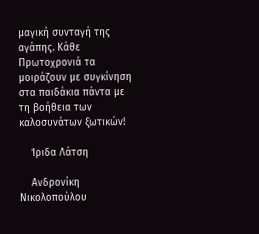μαγική συνταγή της αγάπης. Κάθε Πρωτοχρονιά τα μοιράζουν με συγκίνηση στα παιδάκια πάντα με τη βοήθεια των καλοσυνάτων ξωτικών!

    Ίριδα Λάτση

    Ανδρονίκη Νικολοπούλου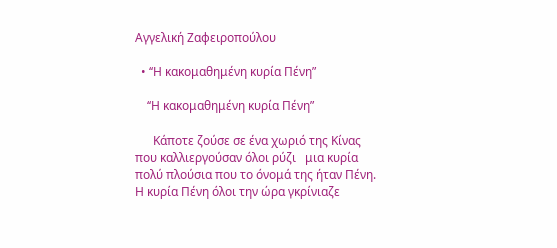Αγγελική Ζαφειροπούλου

  • ‘‘Η κακομαθημένη κυρία Πένη”

    ‘‘Η κακομαθημένη κυρία Πένη”

      Κάποτε ζούσε σε ένα χωριό της Κίνας που καλλιεργούσαν όλοι ρύζι   μια κυρία πολύ πλούσια που το όνομά της ήταν Πένη. Η κυρία Πένη όλοι την ώρα γκρίνιαζε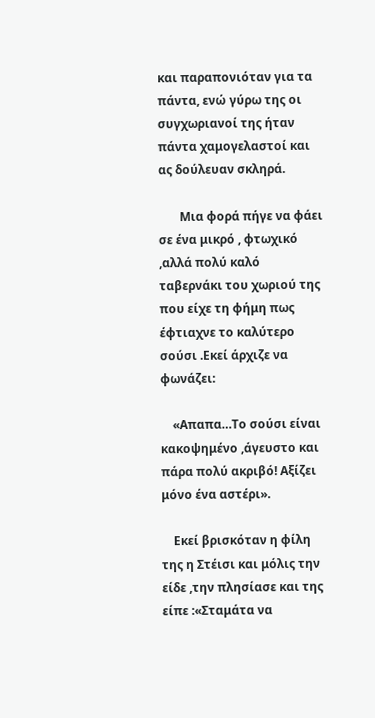και παραπονιόταν για τα πάντα, ενώ γύρω της οι συγχωριανοί της ήταν πάντα χαμογελαστοί και ας δούλευαν σκληρά.

       Μια φορά πήγε να φάει σε ένα μικρό , φτωχικό ,αλλά πολύ καλό ταβερνάκι του χωριού της που είχε τη φήμη πως έφτιαχνε το καλύτερο σούσι .Εκεί άρχιζε να φωνάζει:

    «Απαπα…Το σούσι είναι κακοψημένο ,άγευστο και πάρα πολύ ακριβό! Αξίζει μόνο ένα αστέρι».

    Εκεί βρισκόταν η φίλη της η Στέισι και μόλις την είδε ,την πλησίασε και της είπε :«Σταμάτα να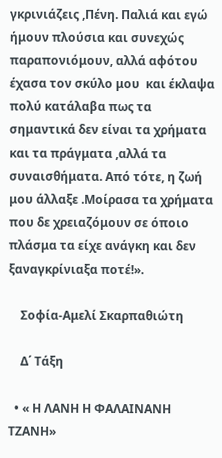γκρινιάζεις ,Πένη. Παλιά και εγώ ήμουν πλούσια και συνεχώς παραπονιόμουν, αλλά αφότου έχασα τον σκύλο μου  και έκλαψα πολύ κατάλαβα πως τα σημαντικά δεν είναι τα χρήματα και τα πράγματα ,αλλά τα συναισθήματα. Από τότε, η ζωή μου άλλαξε .Μοίρασα τα χρήματα που δε χρειαζόμουν σε όποιο πλάσμα τα είχε ανάγκη και δεν ξαναγκρίνιαξα ποτέ!».

    Σοφία-Αμελί Σκαρπαθιώτη

    Δ΄ Τάξη

  • « Η ΛΑΝΗ Η ΦΑΛΑΙΝΑΝΗ ΤΖΑΝΗ»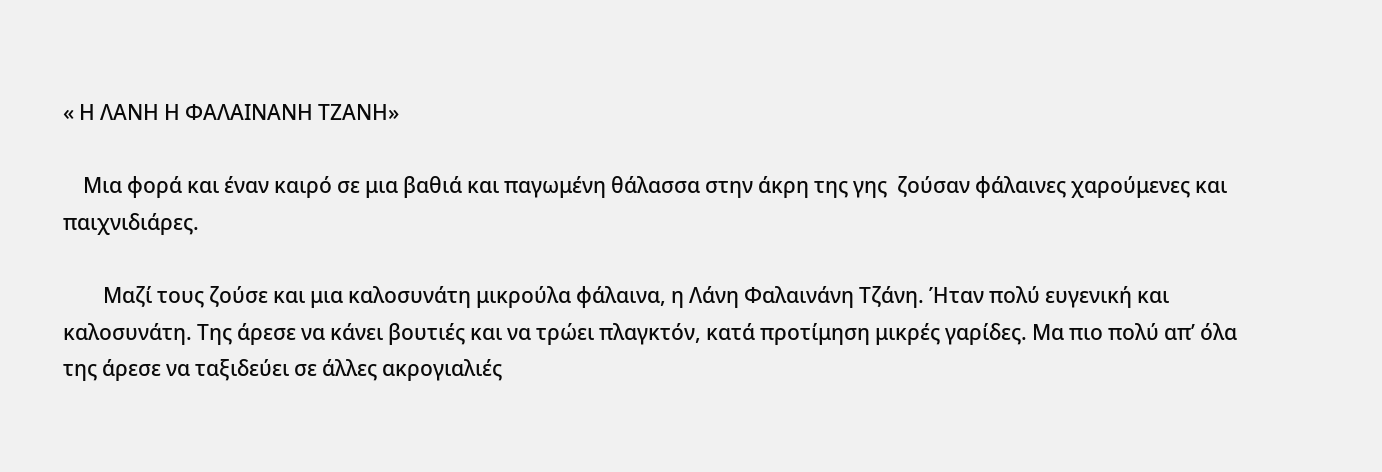« Η ΛΑΝΗ Η ΦΑΛΑΙΝΑΝΗ ΤΖΑΝΗ»

    Μια φορά και έναν καιρό σε μια βαθιά και παγωμένη θάλασσα στην άκρη της γης  ζούσαν φάλαινες χαρούμενες και παιχνιδιάρες.

        Μαζί τους ζούσε και μια καλοσυνάτη μικρούλα φάλαινα, η Λάνη Φαλαινάνη Τζάνη. Ήταν πολύ ευγενική και καλοσυνάτη. Της άρεσε να κάνει βουτιές και να τρώει πλαγκτόν, κατά προτίμηση μικρές γαρίδες. Μα πιο πολύ απ’ όλα της άρεσε να ταξιδεύει σε άλλες ακρογιαλιές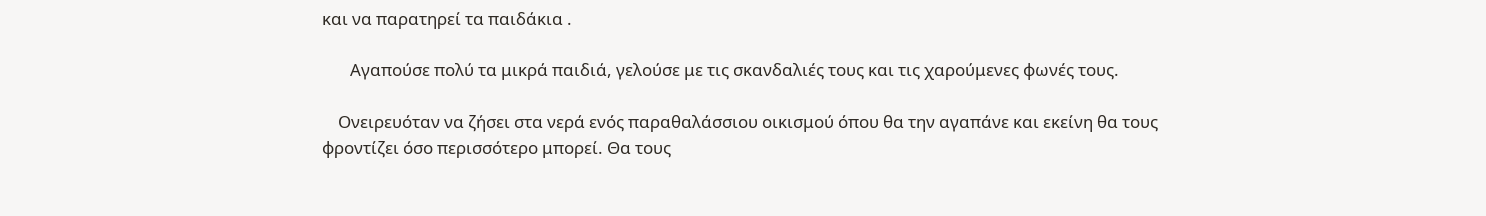και να παρατηρεί τα παιδάκια .

       Αγαπούσε πολύ τα μικρά παιδιά, γελούσε με τις σκανδαλιές τους και τις χαρούμενες φωνές τους.

    Ονειρευόταν να ζήσει στα νερά ενός παραθαλάσσιου οικισμού όπου θα την αγαπάνε και εκείνη θα τους φροντίζει όσο περισσότερο μπορεί. Θα τους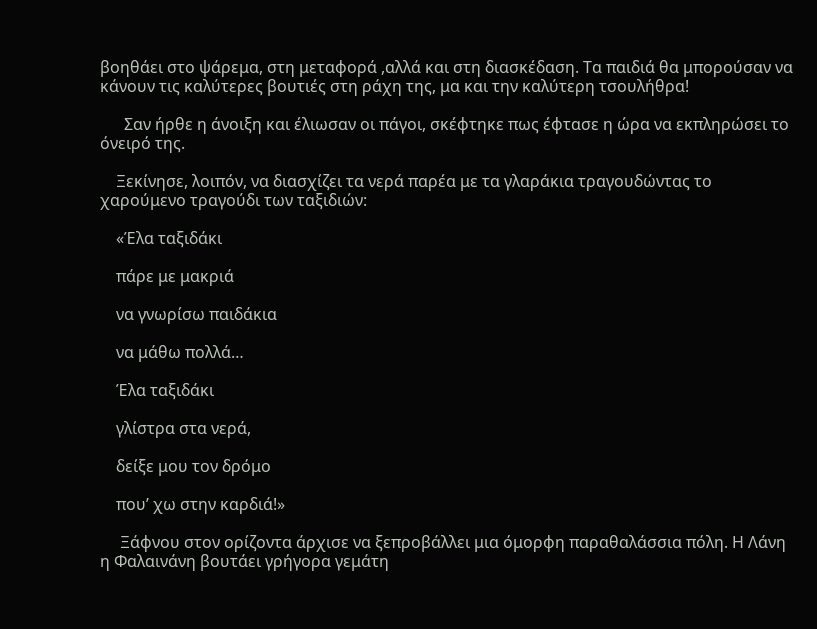βοηθάει στο ψάρεμα, στη μεταφορά ,αλλά και στη διασκέδαση. Τα παιδιά θα μπορούσαν να κάνουν τις καλύτερες βουτιές στη ράχη της, μα και την καλύτερη τσουλήθρα!

      Σαν ήρθε η άνοιξη και έλιωσαν οι πάγοι, σκέφτηκε πως έφτασε η ώρα να εκπληρώσει το όνειρό της.

    Ξεκίνησε, λοιπόν, να διασχίζει τα νερά παρέα με τα γλαράκια τραγουδώντας το χαρούμενο τραγούδι των ταξιδιών:

    «Έλα ταξιδάκι

    πάρε με μακριά

    να γνωρίσω παιδάκια

    να μάθω πολλά…

    Έλα ταξιδάκι

    γλίστρα στα νερά,

    δείξε μου τον δρόμο

    που’ χω στην καρδιά!»

     Ξάφνου στον ορίζοντα άρχισε να ξεπροβάλλει μια όμορφη παραθαλάσσια πόλη. Η Λάνη η Φαλαινάνη βουτάει γρήγορα γεμάτη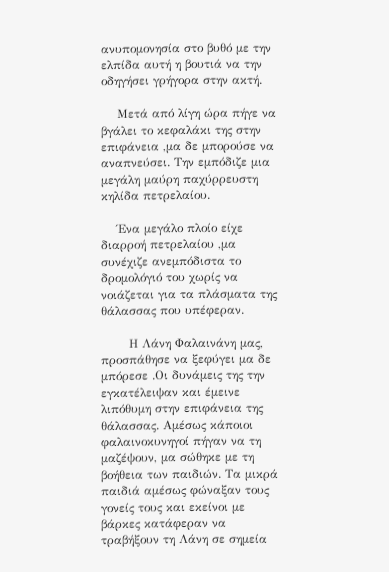ανυπομονησία στο βυθό με την ελπίδα αυτή η βουτιά να την οδηγήσει γρήγορα στην ακτή.

    Μετά από λίγη ώρα πήγε να βγάλει το κεφαλάκι της στην επιφάνεια ,μα δε μπορούσε να αναπνεύσει. Την εμπόδιζε μια μεγάλη μαύρη παχύρρευστη κηλίδα πετρελαίου.

    Ένα μεγάλο πλοίο είχε διαρροή πετρελαίου ,μα συνέχιζε ανεμπόδιστα το δρομολόγιό του χωρίς να νοιάζεται για τα πλάσματα της θάλασσας που υπέφεραν.

       Η Λάνη Φαλαινάνη μας, προσπάθησε να ξεφύγει μα δε μπόρεσε .Οι δυνάμεις της την εγκατέλειψαν και έμεινε λιπόθυμη στην επιφάνεια της θάλασσας. Αμέσως κάποιοι φαλαινοκυνηγοί πήγαν να τη μαζέψουν, μα σώθηκε με τη βοήθεια των παιδιών. Τα μικρά παιδιά αμέσως φώναξαν τους γονείς τους και εκείνοι με βάρκες κατάφεραν να τραβήξουν τη Λάνη σε σημεία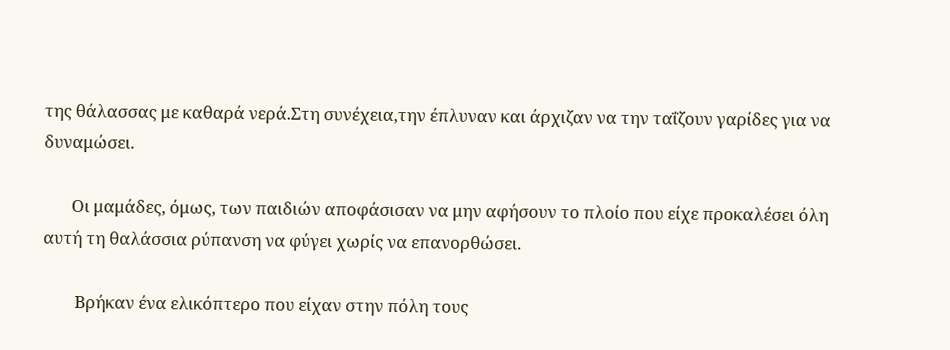της θάλασσας με καθαρά νερά.Στη συνέχεια,την έπλυναν και άρχιζαν να την ταΐζουν γαρίδες για να δυναμώσει.

       Οι μαμάδες, όμως, των παιδιών αποφάσισαν να μην αφήσουν το πλοίο που είχε προκαλέσει όλη αυτή τη θαλάσσια ρύπανση να φύγει χωρίς να επανορθώσει.

        Βρήκαν ένα ελικόπτερο που είχαν στην πόλη τους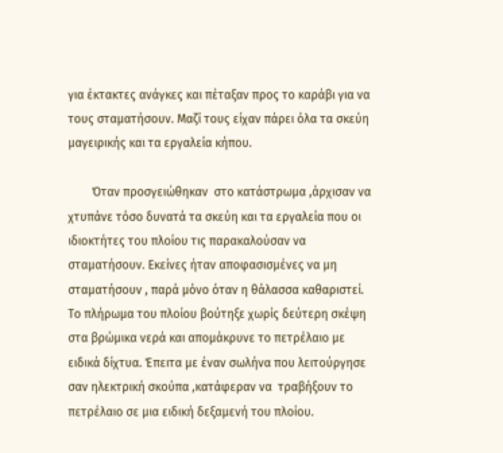για έκτακτες ανάγκες και πέταξαν προς το καράβι για να τους σταματήσουν. Μαζί τους είχαν πάρει όλα τα σκεύη μαγειρικής και τα εργαλεία κήπου.

        Όταν προσγειώθηκαν  στο κατάστρωμα ,άρχισαν να χτυπάνε τόσο δυνατά τα σκεύη και τα εργαλεία που οι ιδιοκτήτες του πλοίου τις παρακαλούσαν να σταματήσουν. Εκείνες ήταν αποφασισμένες να μη σταματήσουν , παρά μόνο όταν η θάλασσα καθαριστεί. Το πλήρωμα του πλοίου βούτηξε χωρίς δεύτερη σκέψη στα βρώμικα νερά και απομάκρυνε το πετρέλαιο με ειδικά δίχτυα. Έπειτα με έναν σωλήνα που λειτούργησε σαν ηλεκτρική σκούπα ,κατάφεραν να  τραβήξουν το πετρέλαιο σε μια ειδική δεξαμενή του πλοίου.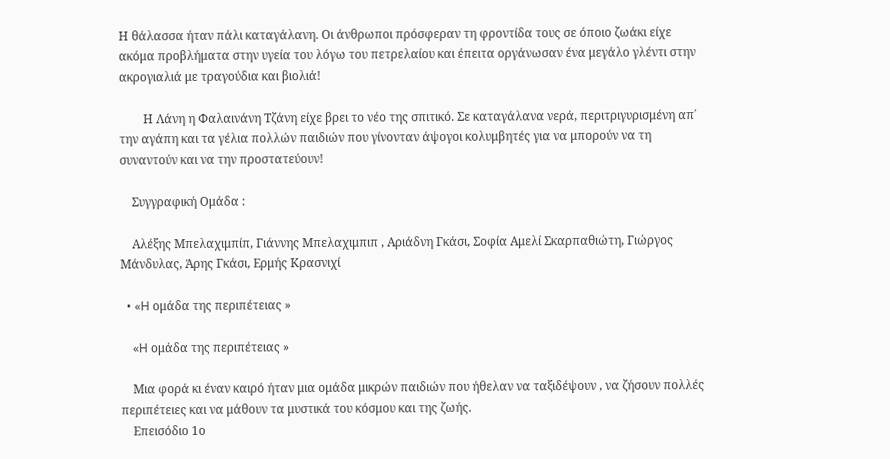Η θάλασσα ήταν πάλι καταγάλανη. Οι άνθρωποι πρόσφεραν τη φροντίδα τους σε όποιο ζωάκι είχε ακόμα προβλήματα στην υγεία του λόγω του πετρελαίου και έπειτα οργάνωσαν ένα μεγάλο γλέντι στην ακρογιαλιά με τραγούδια και βιολιά!

        Η Λάνη η Φαλαινάνη Τζάνη είχε βρει το νέο της σπιτικό. Σε καταγάλανα νερά, περιτριγυρισμένη απ΄ την αγάπη και τα γέλια πολλών παιδιών που γίνονταν άψογοι κολυμβητές για να μπορούν να τη συναντούν και να την προστατεύουν!

    Συγγραφική Ομάδα :

    Αλέξης Μπελαχιμπίπ, Γιάννης Μπελαχιμπιπ , Αριάδνη Γκάσι, Σοφία Αμελί Σκαρπαθιώτη, Γιώργος Μάνδυλας, Άρης Γκάσι, Ερμής Κρασνιχί

  • «H ομάδα της περιπέτειας »

    «H ομάδα της περιπέτειας »

    Μια φορά κι έναν καιρό ήταν μια ομάδα μικρών παιδιών που ήθελαν να ταξιδέψουν , να ζήσουν πολλές περιπέτειες και να μάθουν τα μυστικά του κόσμου και της ζωής.
    Επεισόδιο 1ο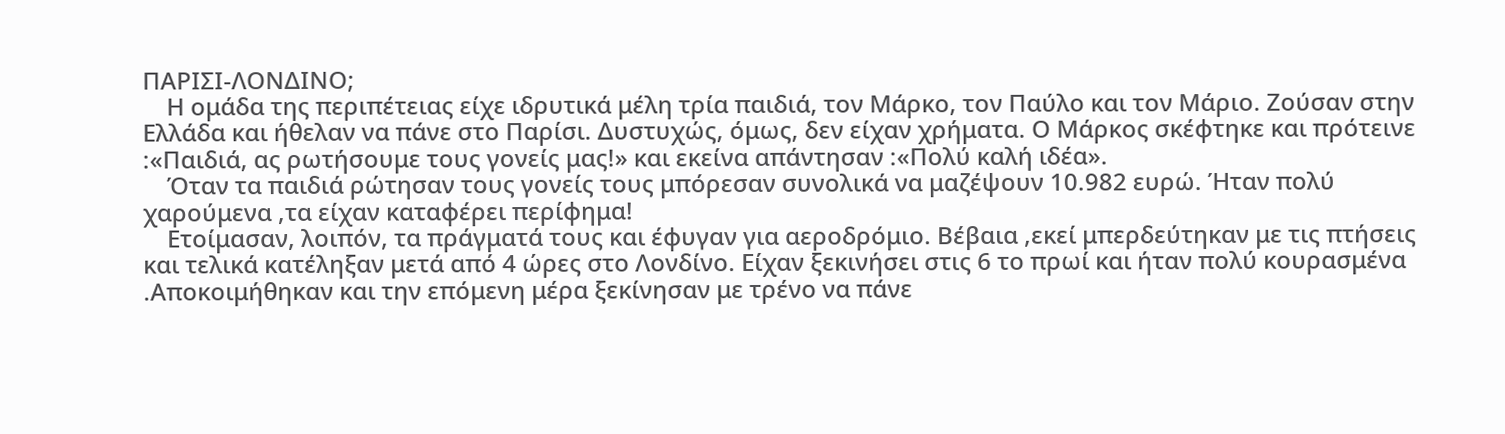ΠΑΡΙΣΙ-ΛΟΝΔΙΝΟ;
    Η ομάδα της περιπέτειας είχε ιδρυτικά μέλη τρία παιδιά, τον Μάρκο, τον Παύλο και τον Μάριο. Ζούσαν στην Ελλάδα και ήθελαν να πάνε στο Παρίσι. Δυστυχώς, όμως, δεν είχαν χρήματα. Ο Μάρκος σκέφτηκε και πρότεινε :«Παιδιά, ας ρωτήσουμε τους γονείς μας!» και εκείνα απάντησαν :«Πολύ καλή ιδέα».
    Όταν τα παιδιά ρώτησαν τους γονείς τους μπόρεσαν συνολικά να μαζέψουν 10.982 ευρώ. Ήταν πολύ χαρούμενα ,τα είχαν καταφέρει περίφημα!
    Ετοίμασαν, λοιπόν, τα πράγματά τους και έφυγαν για αεροδρόμιο. Βέβαια ,εκεί μπερδεύτηκαν με τις πτήσεις και τελικά κατέληξαν μετά από 4 ώρες στο Λονδίνο. Είχαν ξεκινήσει στις 6 το πρωί και ήταν πολύ κουρασμένα .Αποκοιμήθηκαν και την επόμενη μέρα ξεκίνησαν με τρένο να πάνε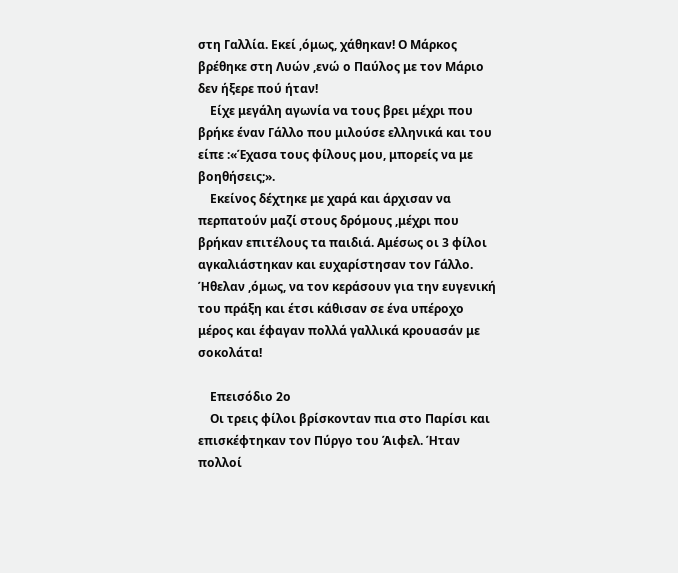στη Γαλλία. Εκεί ,όμως, χάθηκαν! Ο Μάρκος βρέθηκε στη Λυών ,ενώ ο Παύλος με τον Μάριο δεν ήξερε πού ήταν!
    Είχε μεγάλη αγωνία να τους βρει μέχρι που βρήκε έναν Γάλλο που μιλούσε ελληνικά και του είπε :«Έχασα τους φίλους μου, μπορείς να με βοηθήσεις;».
    Εκείνος δέχτηκε με χαρά και άρχισαν να περπατούν μαζί στους δρόμους ,μέχρι που βρήκαν επιτέλους τα παιδιά. Αμέσως οι 3 φίλοι αγκαλιάστηκαν και ευχαρίστησαν τον Γάλλο. Ήθελαν ,όμως, να τον κεράσουν για την ευγενική του πράξη και έτσι κάθισαν σε ένα υπέροχο μέρος και έφαγαν πολλά γαλλικά κρουασάν με σοκολάτα!

    Επεισόδιο 2ο
    Οι τρεις φίλοι βρίσκονταν πια στο Παρίσι και επισκέφτηκαν τον Πύργο του Άιφελ. Ήταν πολλοί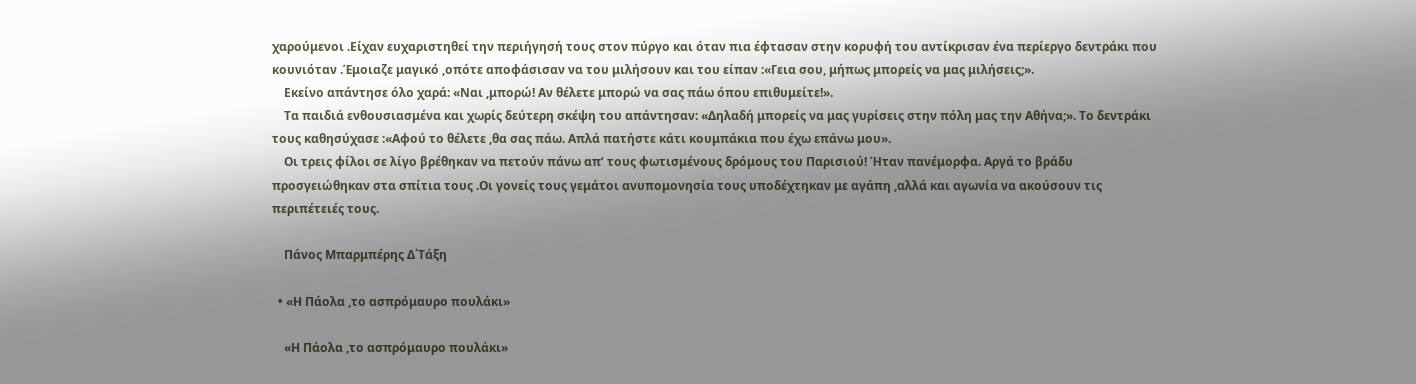χαρούμενοι .Είχαν ευχαριστηθεί την περιήγησή τους στον πύργο και όταν πια έφτασαν στην κορυφή του αντίκρισαν ένα περίεργο δεντράκι που κουνιόταν .Έμοιαζε μαγικό ,οπότε αποφάσισαν να του μιλήσουν και του είπαν :«Γεια σου, μήπως μπορείς να μας μιλήσεις;».
    Εκείνο απάντησε όλο χαρά: «Ναι ,μπορώ! Αν θέλετε μπορώ να σας πάω όπου επιθυμείτε!».
    Τα παιδιά ενθουσιασμένα και χωρίς δεύτερη σκέψη του απάντησαν: «Δηλαδή μπορείς να μας γυρίσεις στην πόλη μας την Αθήνα;». Το δεντράκι τους καθησύχασε :«Αφού το θέλετε ,θα σας πάω. Απλά πατήστε κάτι κουμπάκια που έχω επάνω μου».
    Οι τρεις φίλοι σε λίγο βρέθηκαν να πετούν πάνω απ’ τους φωτισμένους δρόμους του Παρισιού! Ήταν πανέμορφα. Αργά το βράδυ προσγειώθηκαν στα σπίτια τους .Οι γονείς τους γεμάτοι ανυπομονησία τους υποδέχτηκαν με αγάπη ,αλλά και αγωνία να ακούσουν τις περιπέτειές τους.

    Πάνος Μπαρμπέρης Δ΄Τάξη

  • «Η Πάολα ,το ασπρόμαυρο πουλάκι»

    «Η Πάολα ,το ασπρόμαυρο πουλάκι»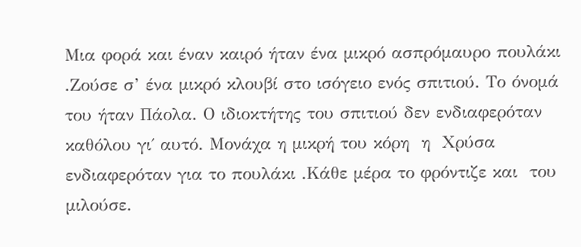Μια φορά και έναν καιρό ήταν ένα μικρό ασπρόμαυρο πουλάκι .Ζούσε σ’ ένα μικρό κλουβί στο ισόγειο ενός σπιτιού. Το όνομά του ήταν Πάολα. Ο ιδιοκτήτης του σπιτιού δεν ενδιαφερόταν καθόλου γι΄ αυτό. Μονάχα η μικρή του κόρη  η  Χρύσα ενδιαφερόταν για το πουλάκι .Κάθε μέρα το φρόντιζε και  του μιλούσε.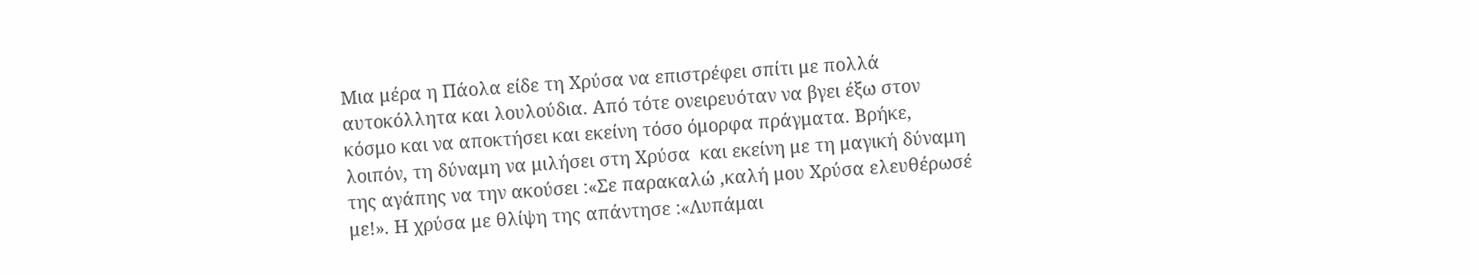Μια μέρα η Πάολα είδε τη Χρύσα να επιστρέφει σπίτι με πολλά αυτοκόλλητα και λουλούδια. Από τότε ονειρευόταν να βγει έξω στον κόσμο και να αποκτήσει και εκείνη τόσο όμορφα πράγματα. Βρήκε, λοιπόν, τη δύναμη να μιλήσει στη Χρύσα  και εκείνη με τη μαγική δύναμη της αγάπης να την ακούσει :«Σε παρακαλώ ,καλή μου Χρύσα ελευθέρωσέ με!». Η χρύσα με θλίψη της απάντησε :«Λυπάμαι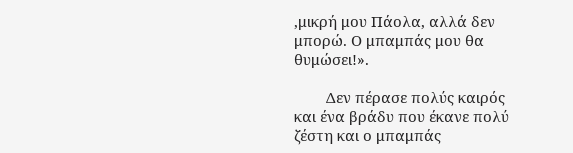,μικρή μου Πάολα, αλλά δεν μπορώ. Ο μπαμπάς μου θα θυμώσει!».

        Δεν πέρασε πολύς καιρός και ένα βράδυ που έκανε πολύ ζέστη και ο μπαμπάς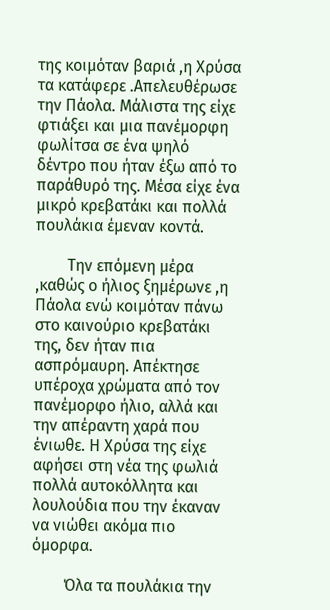της κοιμόταν βαριά ,η Χρύσα τα κατάφερε .Απελευθέρωσε την Πάολα. Μάλιστα της είχε φτιάξει και μια πανέμορφη φωλίτσα σε ένα ψηλό δέντρο που ήταν έξω από το παράθυρό της. Μέσα είχε ένα μικρό κρεβατάκι και πολλά πουλάκια έμεναν κοντά.

        Την επόμενη μέρα ,καθώς ο ήλιος ξημέρωνε ,η Πάολα ενώ κοιμόταν πάνω στο καινούριο κρεβατάκι της, δεν ήταν πια ασπρόμαυρη. Απέκτησε υπέροχα χρώματα από τον πανέμορφο ήλιο, αλλά και την απέραντη χαρά που ένιωθε. Η Χρύσα της είχε αφήσει στη νέα της φωλιά πολλά αυτοκόλλητα και λουλούδια που την έκαναν να νιώθει ακόμα πιο όμορφα.

        Όλα τα πουλάκια την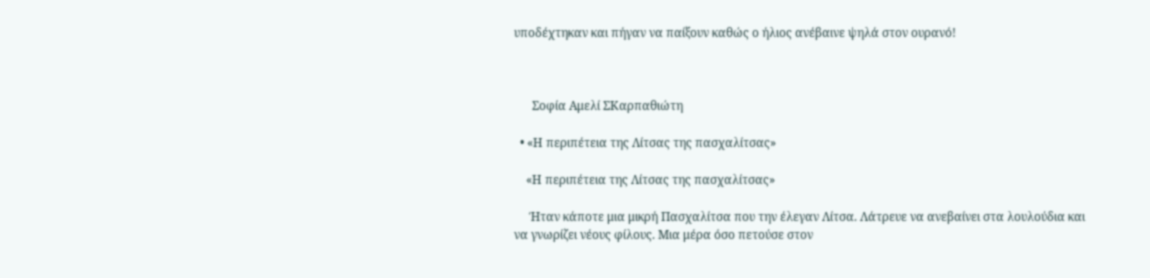υποδέχτηκαν και πήγαν να παίξουν καθώς ο ήλιος ανέβαινε ψηλά στον ουρανό!



      Σοφία Αμελί ΣΚαρπαθιώτη

  • «Η περιπέτεια της Λίτσας της πασχαλίτσας»

    «Η περιπέτεια της Λίτσας της πασχαλίτσας»

     Ήταν κάποτε μια μικρή Πασχαλίτσα που την έλεγαν Λίτσα. Λάτρευε να ανεβαίνει στα λουλούδια και να γνωρίζει νέους φίλους. Μια μέρα όσο πετούσε στον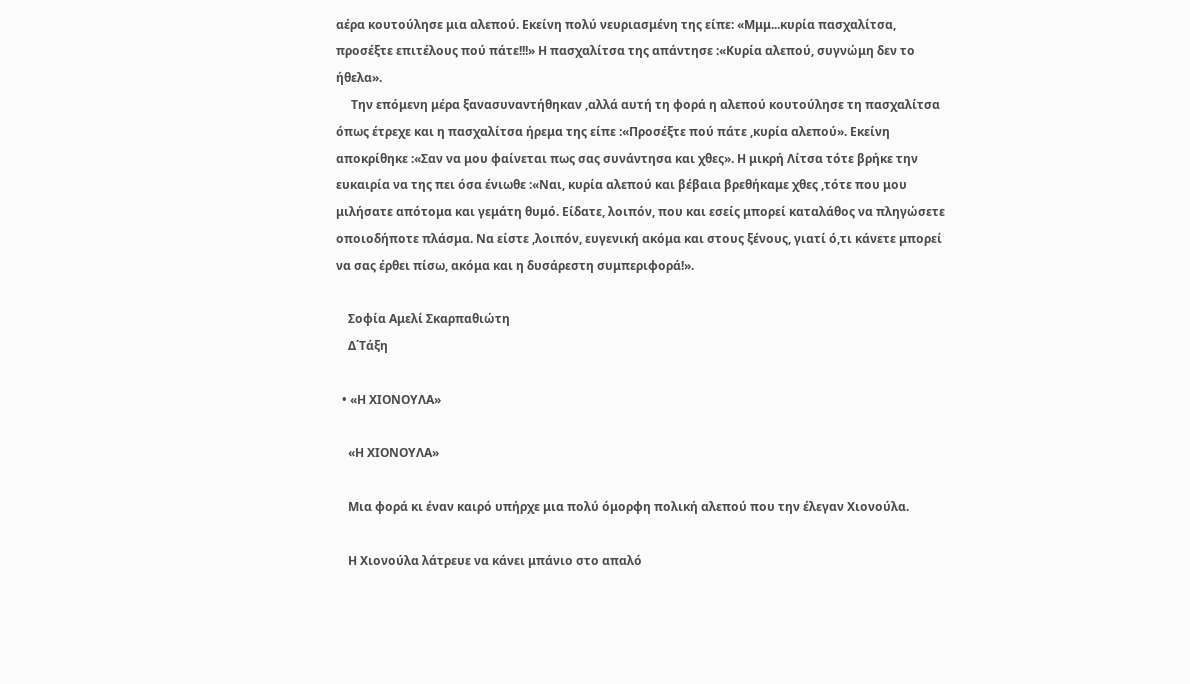αέρα κουτούλησε μια αλεπού. Εκείνη πολύ νευριασμένη της είπε: «Μμμ...κυρία πασχαλίτσα, προσέξτε επιτέλους πού πάτε!!!» Η πασχαλίτσα της απάντησε :«Κυρία αλεπού, συγνώμη δεν το ήθελα».
     Την επόμενη μέρα ξανασυναντήθηκαν ,αλλά αυτή τη φορά η αλεπού κουτούλησε τη πασχαλίτσα όπως έτρεχε και η πασχαλίτσα ήρεμα της είπε :«Προσέξτε πού πάτε ,κυρία αλεπού». Εκείνη αποκρίθηκε :«Σαν να μου φαίνεται πως σας συνάντησα και χθες». Η μικρή Λίτσα τότε βρήκε την ευκαιρία να της πει όσα ένιωθε :«Ναι, κυρία αλεπού και βέβαια βρεθήκαμε χθες ,τότε που μου μιλήσατε απότομα και γεμάτη θυμό. Είδατε, λοιπόν, που και εσείς μπορεί καταλάθος να πληγώσετε οποιοδήποτε πλάσμα. Να είστε ,λοιπόν, ευγενική ακόμα και στους ξένους, γιατί ό,τι κάνετε μπορεί να σας έρθει πίσω, ακόμα και η δυσάρεστη συμπεριφορά!».

    Σοφία Αμελί Σκαρπαθιώτη
    Δ΄Τάξη

  • «Η ΧΙΟΝΟΥΛΑ»

    «Η ΧΙΟΝΟΥΛΑ»

    Μια φορά κι έναν καιρό υπήρχε μια πολύ όμορφη πολική αλεπού που την έλεγαν Χιονούλα.

    Η Χιονούλα λάτρευε να κάνει μπάνιο στο απαλό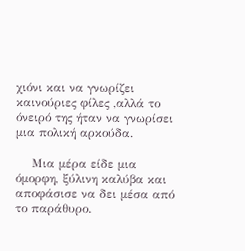χιόνι και να γνωρίζει καινούριες φίλες ,αλλά το όνειρό της ήταν να γνωρίσει μια πολική αρκούδα.

    Μια μέρα είδε μια όμορφη, ξύλινη καλύβα και αποφάσισε να δει μέσα από το παράθυρο.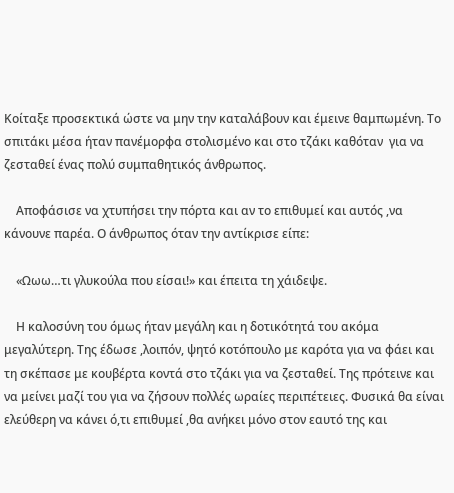Κοίταξε προσεκτικά ώστε να μην την καταλάβουν και έμεινε θαμπωμένη. Το σπιτάκι μέσα ήταν πανέμορφα στολισμένο και στο τζάκι καθόταν  για να ζεσταθεί ένας πολύ συμπαθητικός άνθρωπος.

    Αποφάσισε να χτυπήσει την πόρτα και αν το επιθυμεί και αυτός ,να κάνουνε παρέα. Ο άνθρωπος όταν την αντίκρισε είπε:

    «Ωωω…τι γλυκούλα που είσαι!» και έπειτα τη χάιδεψε.

    Η καλοσύνη του όμως ήταν μεγάλη και η δοτικότητά του ακόμα μεγαλύτερη. Της έδωσε ,λοιπόν, ψητό κοτόπουλο με καρότα για να φάει και τη σκέπασε με κουβέρτα κοντά στο τζάκι για να ζεσταθεί. Της πρότεινε και να μείνει μαζί του για να ζήσουν πολλές ωραίες περιπέτειες. Φυσικά θα είναι ελεύθερη να κάνει ό,τι επιθυμεί ,θα ανήκει μόνο στον εαυτό της και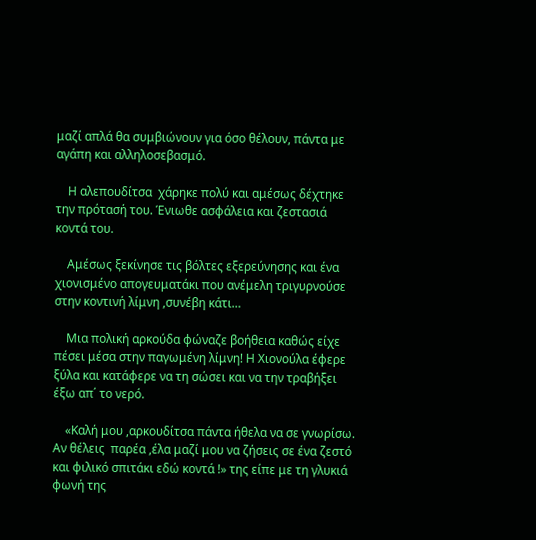μαζί απλά θα συμβιώνουν για όσο θέλουν, πάντα με αγάπη και αλληλοσεβασμό.

    Η αλεπουδίτσα  χάρηκε πολύ και αμέσως δέχτηκε την πρότασή του. Ένιωθε ασφάλεια και ζεστασιά κοντά του.

    Αμέσως ξεκίνησε τις βόλτες εξερεύνησης και ένα χιονισμένο απογευματάκι που ανέμελη τριγυρνούσε στην κοντινή λίμνη ,συνέβη κάτι…

    Μια πολική αρκούδα φώναζε βοήθεια καθώς είχε πέσει μέσα στην παγωμένη λίμνη! Η Χιονούλα έφερε ξύλα και κατάφερε να τη σώσει και να την τραβήξει έξω απ΄ το νερό.

    «Καλή μου ,αρκουδίτσα πάντα ήθελα να σε γνωρίσω. Αν θέλεις  παρέα ,έλα μαζί μου να ζήσεις σε ένα ζεστό και φιλικό σπιτάκι εδώ κοντά !» της είπε με τη γλυκιά φωνή της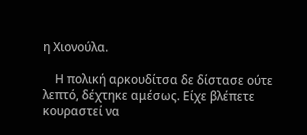η Χιονούλα.

    Η πολική αρκουδίτσα δε δίστασε ούτε λεπτό, δέχτηκε αμέσως. Είχε βλέπετε κουραστεί να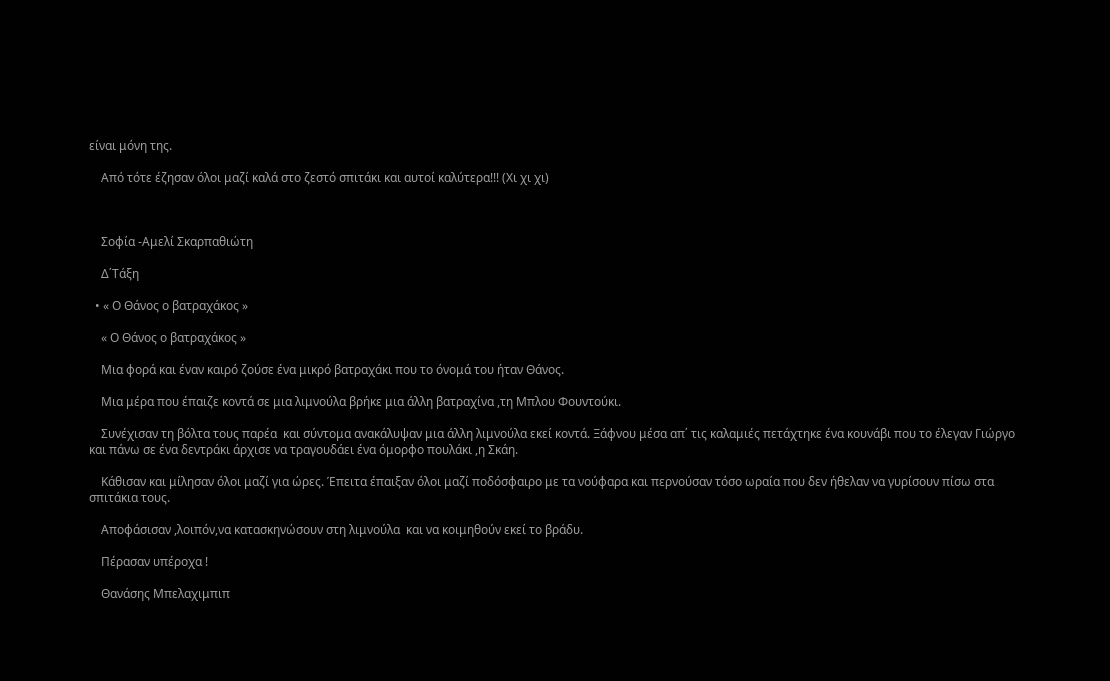είναι μόνη της.

    Από τότε έζησαν όλοι μαζί καλά στο ζεστό σπιτάκι και αυτοί καλύτερα!!! (Χι χι χι)



    Σοφία -Αμελί Σκαρπαθιώτη

    Δ΄Τάξη

  • « Ο Θάνος ο βατραχάκος »

    « Ο Θάνος ο βατραχάκος »

    Μια φορά και έναν καιρό ζούσε ένα μικρό βατραχάκι που το όνομά του ήταν Θάνος.

    Μια μέρα που έπαιζε κοντά σε μια λιμνούλα βρήκε μια άλλη βατραχίνα ,τη Μπλου Φουντούκι.

    Συνέχισαν τη βόλτα τους παρέα  και σύντομα ανακάλυψαν μια άλλη λιμνούλα εκεί κοντά. Ξάφνου μέσα απ΄ τις καλαμιές πετάχτηκε ένα κουνάβι που το έλεγαν Γιώργο και πάνω σε ένα δεντράκι άρχισε να τραγουδάει ένα όμορφο πουλάκι ,η Σκάη.

    Κάθισαν και μίλησαν όλοι μαζί για ώρες. Έπειτα έπαιξαν όλοι μαζί ποδόσφαιρο με τα νούφαρα και περνούσαν τόσο ωραία που δεν ήθελαν να γυρίσουν πίσω στα σπιτάκια τους.

    Αποφάσισαν ,λοιπόν,να κατασκηνώσουν στη λιμνούλα  και να κοιμηθούν εκεί το βράδυ.

    Πέρασαν υπέροχα !

    Θανάσης Μπελαχιμπιπ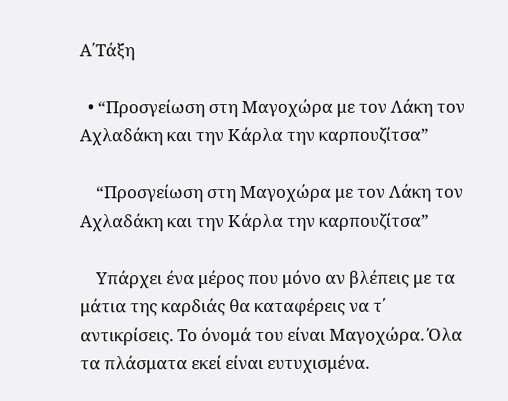Α΄Τάξη

  • “Προσγείωση στη Μαγοχώρα με τον Λάκη τον Αχλαδάκη και την Κάρλα την καρπουζίτσα”

    “Προσγείωση στη Μαγοχώρα με τον Λάκη τον Αχλαδάκη και την Κάρλα την καρπουζίτσα”

    Υπάρχει ένα μέρος που μόνο αν βλέπεις με τα μάτια της καρδιάς θα καταφέρεις να τ΄ αντικρίσεις. Το όνομά του είναι Μαγοχώρα. Όλα τα πλάσματα εκεί είναι ευτυχισμένα.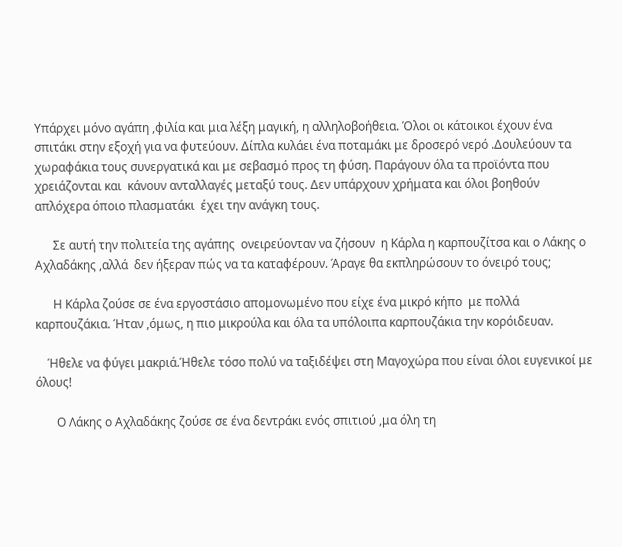Υπάρχει μόνο αγάπη ,φιλία και μια λέξη μαγική, η αλληλοβοήθεια. Όλοι οι κάτοικοι έχουν ένα σπιτάκι στην εξοχή για να φυτεύουν. Δίπλα κυλάει ένα ποταμάκι με δροσερό νερό .Δουλεύουν τα χωραφάκια τους συνεργατικά και με σεβασμό προς τη φύση. Παράγουν όλα τα προϊόντα που χρειάζονται και  κάνουν ανταλλαγές μεταξύ τους. Δεν υπάρχουν χρήματα και όλοι βοηθούν απλόχερα όποιο πλασματάκι  έχει την ανάγκη τους.

      Σε αυτή την πολιτεία της αγάπης  ονειρεύονταν να ζήσουν  η Κάρλα η καρπουζίτσα και ο Λάκης ο Αχλαδάκης ,αλλά  δεν ήξεραν πώς να τα καταφέρουν. Άραγε θα εκπληρώσουν το όνειρό τους;

      Η Κάρλα ζούσε σε ένα εργοστάσιο απομονωμένο που είχε ένα μικρό κήπο  με πολλά καρπουζάκια. Ήταν ,όμως, η πιο μικρούλα και όλα τα υπόλοιπα καρπουζάκια την κορόιδευαν.

    Ήθελε να φύγει μακριά.Ήθελε τόσο πολύ να ταξιδέψει στη Μαγοχώρα που είναι όλοι ευγενικοί με όλους!

       Ο Λάκης ο Αχλαδάκης ζούσε σε ένα δεντράκι ενός σπιτιού ,μα όλη τη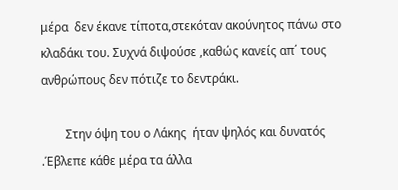μέρα  δεν έκανε τίποτα,στεκόταν ακούνητος πάνω στο κλαδάκι του. Συχνά διψούσε ,καθώς κανείς απ΄ τους ανθρώπους δεν πότιζε το δεντράκι.

        Στην όψη του ο Λάκης  ήταν ψηλός και δυνατός .Έβλεπε κάθε μέρα τα άλλα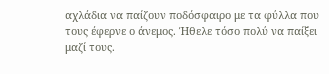αχλάδια να παίζουν ποδόσφαιρο με τα φύλλα που τους έφερνε ο άνεμος. Ήθελε τόσο πολύ να παίξει μαζί τους.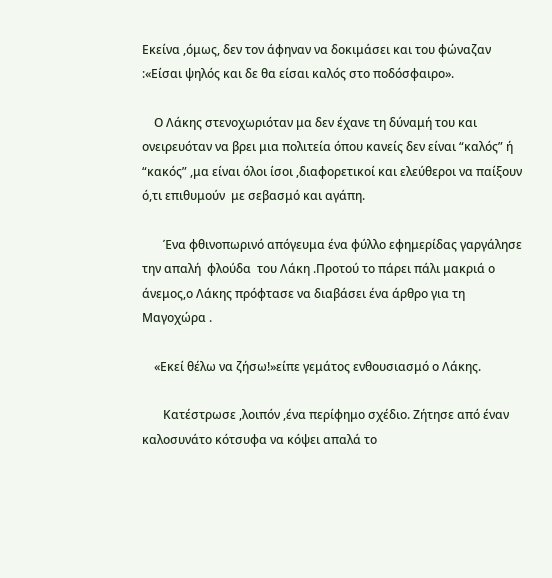Εκείνα ,όμως, δεν τον άφηναν να δοκιμάσει και του φώναζαν :«Είσαι ψηλός και δε θα είσαι καλός στο ποδόσφαιρο».

    Ο Λάκης στενοχωριόταν μα δεν έχανε τη δύναμή του και ονειρευόταν να βρει μια πολιτεία όπου κανείς δεν είναι “καλός” ή “κακός” ,μα είναι όλοι ίσοι ,διαφορετικοί και ελεύθεροι να παίξουν ό,τι επιθυμούν  με σεβασμό και αγάπη.

       Ένα φθινοπωρινό απόγευμα ένα φύλλο εφημερίδας γαργάλησε την απαλή  φλούδα  του Λάκη .Προτού το πάρει πάλι μακριά ο άνεμος,ο Λάκης πρόφτασε να διαβάσει ένα άρθρο για τη Μαγοχώρα .

    «Εκεί θέλω να ζήσω!»είπε γεμάτος ενθουσιασμό ο Λάκης.

       Κατέστρωσε ,λοιπόν ,ένα περίφημο σχέδιο. Ζήτησε από έναν καλοσυνάτο κότσυφα να κόψει απαλά το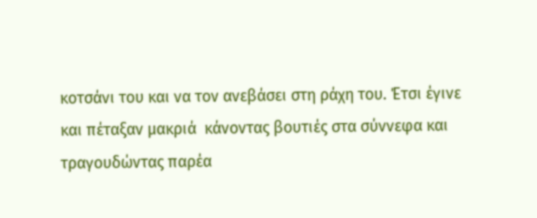κοτσάνι του και να τον ανεβάσει στη ράχη του. Έτσι έγινε και πέταξαν μακριά  κάνοντας βουτιές στα σύννεφα και τραγουδώντας παρέα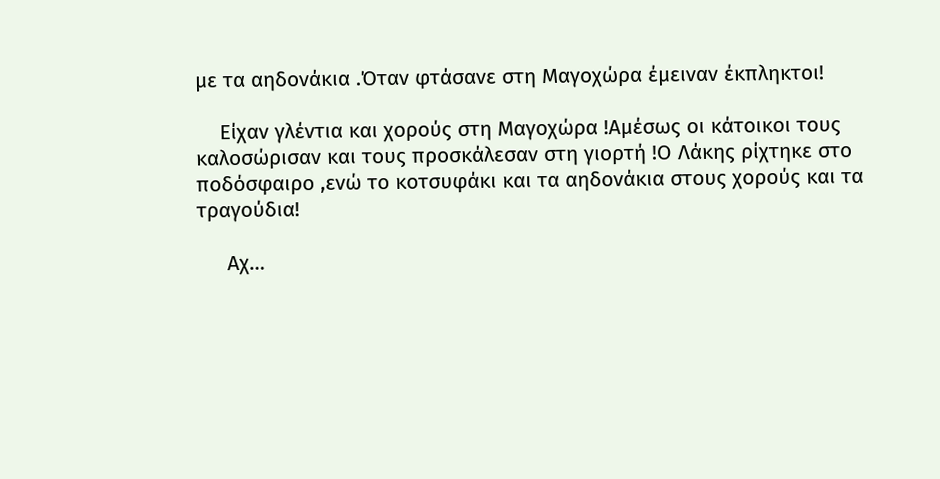με τα αηδονάκια .Όταν φτάσανε στη Μαγοχώρα έμειναν έκπληκτοι!

    Είχαν γλέντια και χορούς στη Μαγοχώρα !Αμέσως οι κάτοικοι τους καλοσώρισαν και τους προσκάλεσαν στη γιορτή !Ο Λάκης ρίχτηκε στο ποδόσφαιρο ,ενώ το κοτσυφάκι και τα αηδονάκια στους χορούς και τα τραγούδια!

     Αχ…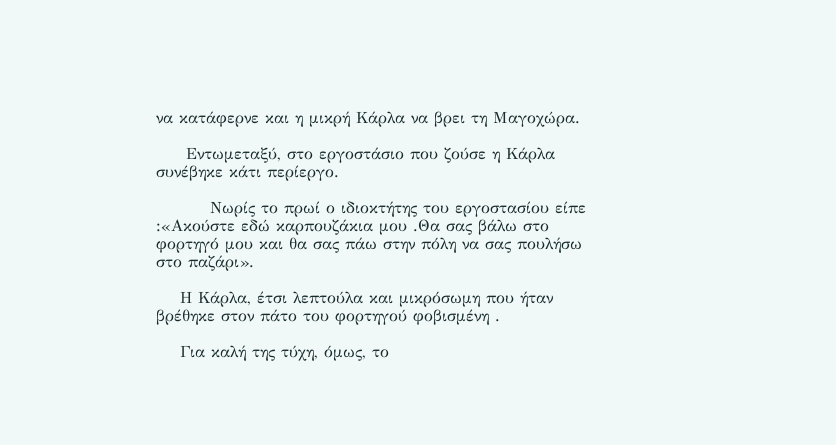να κατάφερνε και η μικρή Κάρλα να βρει τη Μαγοχώρα.

     Εντωμεταξύ, στο εργοστάσιο που ζούσε η Κάρλα συνέβηκε κάτι περίεργο.

         Νωρίς το πρωί ο ιδιοκτήτης του εργοστασίου είπε :«Ακούστε εδώ καρπουζάκια μου .Θα σας βάλω στο φορτηγό μου και θα σας πάω στην πόλη να σας πουλήσω στο παζάρι».

    Η Κάρλα, έτσι λεπτούλα και μικρόσωμη που ήταν βρέθηκε στον πάτο του φορτηγού φοβισμένη .

    Για καλή της τύχη, όμως, το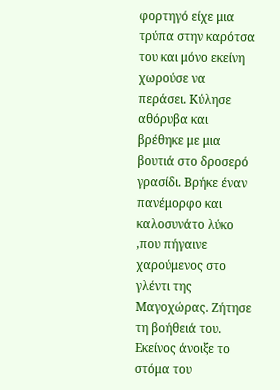φορτηγό είχε μια τρύπα στην καρότσα του και μόνο εκείνη χωρούσε να περάσει. Κύλησε αθόρυβα και βρέθηκε με μια βουτιά στο δροσερό γρασίδι. Βρήκε έναν πανέμορφο και καλοσυνάτο λύκο  ,που πήγαινε χαρούμενος στο γλέντι της Μαγοχώρας. Ζήτησε τη βοήθειά του. Εκείνος άνοιξε το στόμα του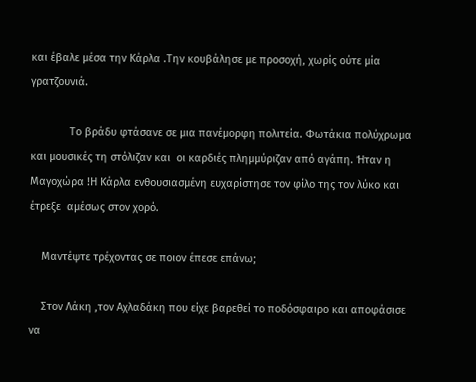και έβαλε μέσα την Κάρλα .Την κουβάλησε με προσοχή, χωρίς ούτε μία γρατζουνιά.

             Το βράδυ φτάσανε σε μια πανέμορφη πολιτεία. Φωτάκια πολύχρωμα και μουσικές τη στόλιζαν και  οι καρδιές πλημμύριζαν από αγάπη. Ήταν η Μαγοχώρα !Η Κάρλα ενθουσιασμένη ευχαρίστησε τον φίλο της τον λύκο και έτρεξε  αμέσως στον χορό.

    Μαντέψτε τρέχοντας σε ποιον έπεσε επάνω;

    Στον Λάκη ,τον Αχλαδάκη που είχε βαρεθεί το ποδόσφαιρο και αποφάσισε να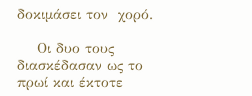δοκιμάσει τον  χορό.

    Οι δυο τους διασκέδασαν ως το πρωί και έκτοτε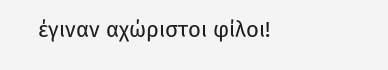έγιναν αχώριστοι φίλοι!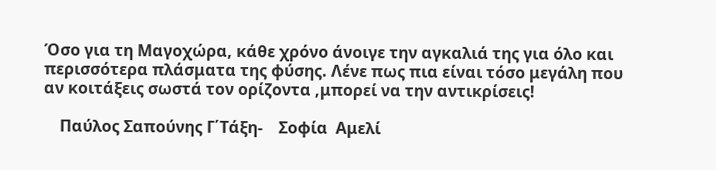Όσο για τη Μαγοχώρα, κάθε χρόνο άνοιγε την αγκαλιά της για όλο και περισσότερα πλάσματα της φύσης. Λένε πως πια είναι τόσο μεγάλη που αν κοιτάξεις σωστά τον ορίζοντα ,μπορεί να την αντικρίσεις!

    Παύλος Σαπούνης Γ΄Τάξη-    Σοφία  Αμελί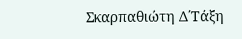Σκαρπαθιώτη Δ΄Τάξη